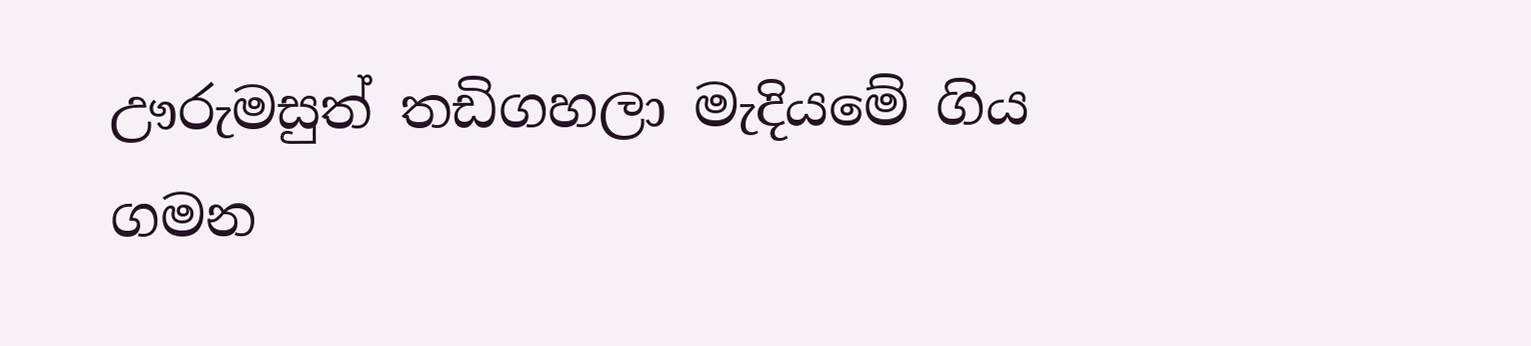ඌරුමසුත් තඩිගහලා මැදියමේ ගිය ගමන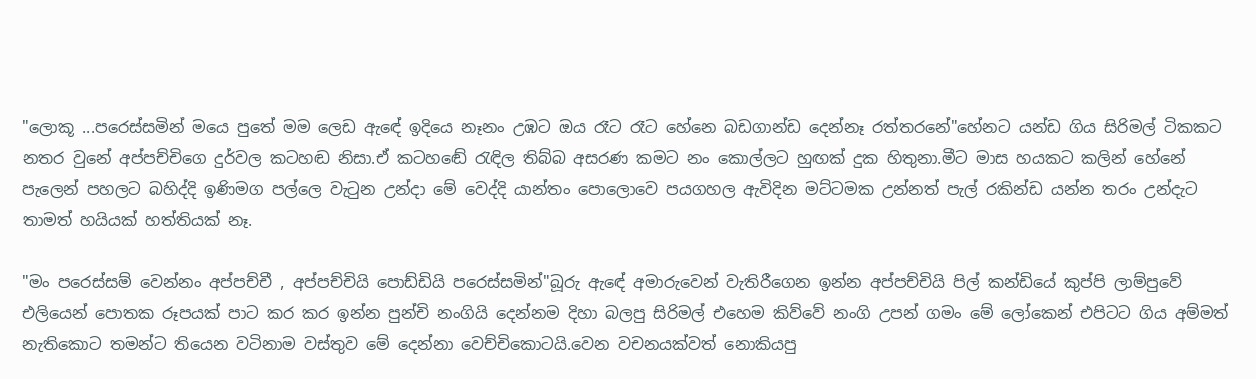"ලොකූ ...පරෙස්සමින් මයෙ පුතේ මම ලෙඩ ඇඳේ ඉදියෙ නෑනං උඹට ඔය රෑට රෑට හේනෙ බඩගාන්ඩ දෙන්නෑ රත්තරනේ"හේනට යන්ඩ ගිය සිරිමල් ටිකකට නතර වුනේ අප්පච්චිගෙ දුර්වල කටහඬ නිසා.ඒ කටහඬේ රැඳිල තිබ්බ අසරණ කමට නං කොල්ලට හුඟක් දුක හිතුනා.මීට මාස හයකට කලින් හේනේ පැලෙන් පහලට බහිද්දි ඉණිමග පල්ලෙ වැටුන උන්දා මේ වෙද්දි යාන්තං පොලොවෙ පයගහල ඇවිදින මට්ටමක උන්නත් පැල් රකින්ඩ යන්න තරං උන්දැට තාමත් හයියක් හත්තියක් නෑ.

"මං පරෙස්සම් වෙන්නං අප්පච්චී , අප්පච්චියි පොඩ්ඩියි පරෙස්සමින්"බූරු ඇඳේ අමාරුවෙන් වැතිරීගෙන ඉන්න අප්පච්චියි පිල් කන්ඩියේ කුප්පි ලාම්පුවේ එලියෙන් පොතක රූපයක් පාට කර කර ඉන්න පුන්චි නංගියි දෙන්නම දිහා බලපු සිරිමල් එහෙම කිව්වේ නංගි උපන් ගමං මේ ලෝකෙන් එපිටට ගිය අම්මත් නැතිකොට තමන්ට තියෙන වටිනාම වස්තුව මේ දෙන්නා වෙච්චිකොටයි.වෙන වචනයක්වත් නොකියපු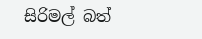සිරිමල් බත්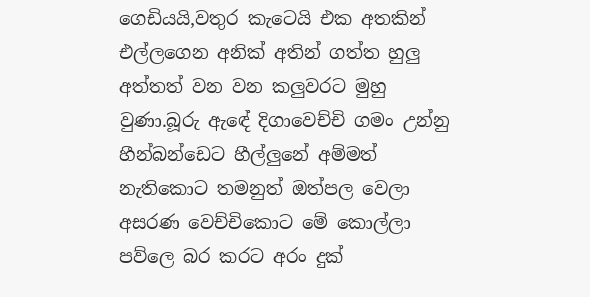ගෙඩියයි,වතුර කැටෙයි එක අතකින් එල්ලගෙන අනික් අතින් ගත්ත හුලු අත්තත් වන වන කලුවරට මුහු වුණා.බූරු ඇඳේ දිගාවෙච්චි ගමං උන්නු හීන්බන්ඩෙට හීල්ලුනේ අම්මත් නැතිකොට තමනුත් ඔත්පල වෙලා අසරණ වෙච්චිකොට මේ කොල්ලා පව්ලෙ බර කරට අරං දුක්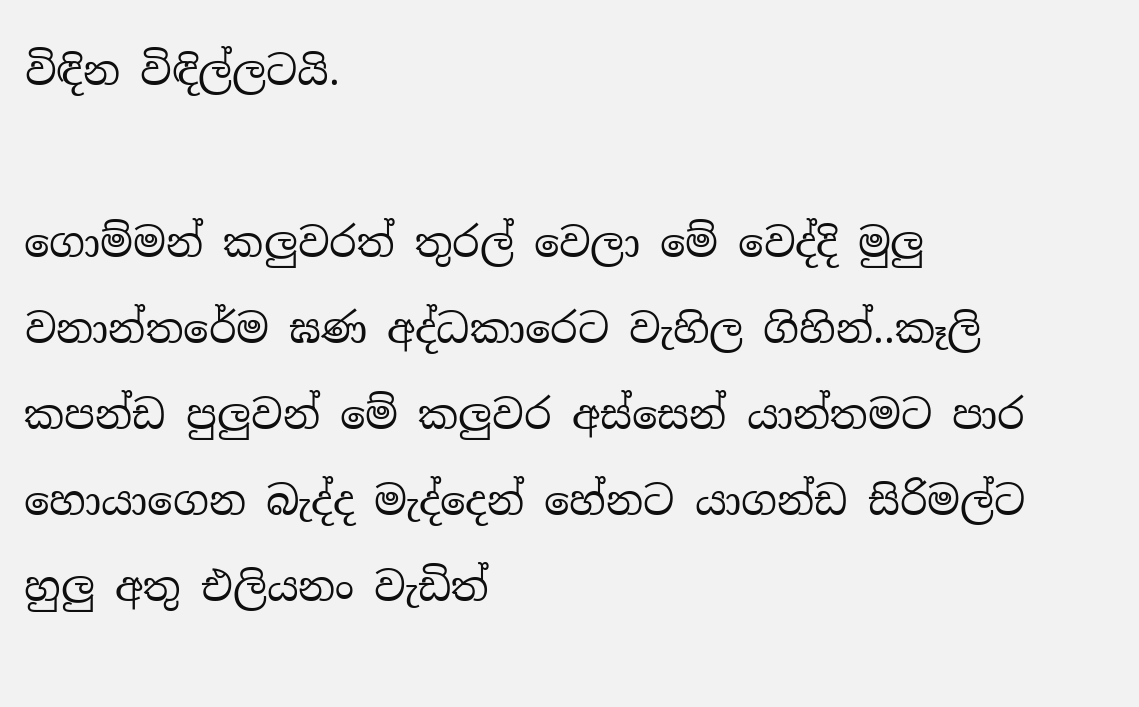විඳින විඳිල්ලටයි.

ගොම්මන් කලුවරත් තුරල් වෙලා මේ වෙද්දි මුලු වනාන්තරේම ඝණ අද්ධකාරෙට වැහිල ගිහින්..කෑලි කපන්ඩ පුලුවන් මේ කලුවර අස්සෙන් යාන්තමට පාර හොයාගෙන බැද්ද මැද්දෙන් හේනට යාගන්ඩ සිරිමල්ට හුලු අතු එලියනං වැඩිත්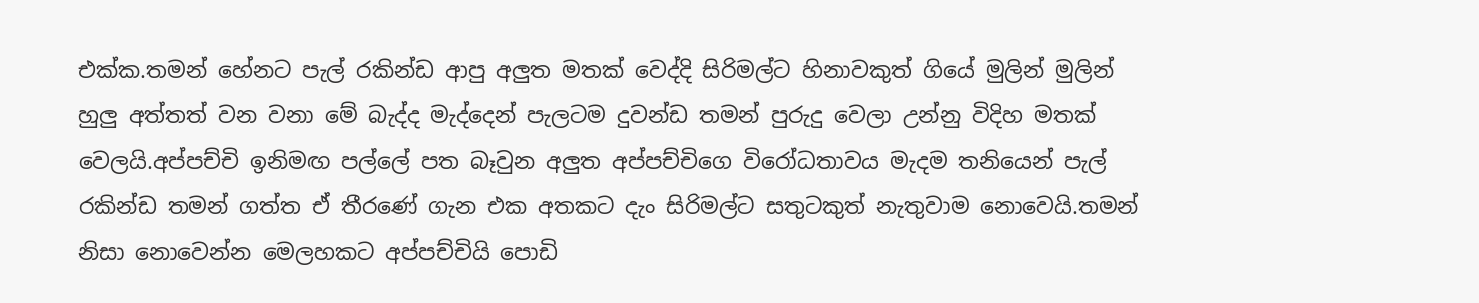එක්ක.තමන් හේනට පැල් රකින්ඩ ආපු අලුත මතක් වෙද්දි සිරිමල්ට හිනාවකුත් ගියේ මුලින් මුලින් හුලු අත්තත් වන වනා මේ බැද්ද මැද්දෙන් පැලටම දුවන්ඩ තමන් පුරුදු වෙලා උන්නු විදිහ මතක් වෙලයි.අප්පච්චි ඉනිමඟ පල්ලේ පත බෑවුන අලුත අප්පච්චිගෙ විරෝධතාවය මැදම තනියෙන් පැල් රකින්ඩ තමන් ගත්ත ඒ තීරණේ ගැන එක අතකට දැං සිරිමල්ට සතුටකුත් නැතුවාම නොවෙයි.තමන් නිසා නොවෙන්න මෙලහකට අප්පච්චියි පොඩි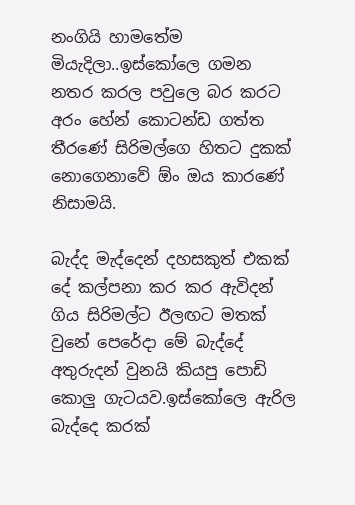නංගියි හාමතේම මියැදිලා..ඉස්කෝලෙ ගමන නතර කරල පවුලෙ බර කරට අරං හේන් කොටන්ඩ ගත්ත තීරණේ සිරිමල්ගෙ හිතට දුකක් නොගෙනාවේ ඕං ඔය කාරණේ නිසාමයි.

බැද්ද මැද්දෙන් දහසකුත් එකක් දේ කල්පනා කර කර ඇවිදන් ගිය සිරිමල්ට ඊලඟට මතක් වුනේ පෙරේදා මේ බැද්දේ අතුරුදන් වුනයි කියපු පොඩි කොලු ගැටයව.ඉස්කෝලෙ ඇරිල බැද්දෙ කරක්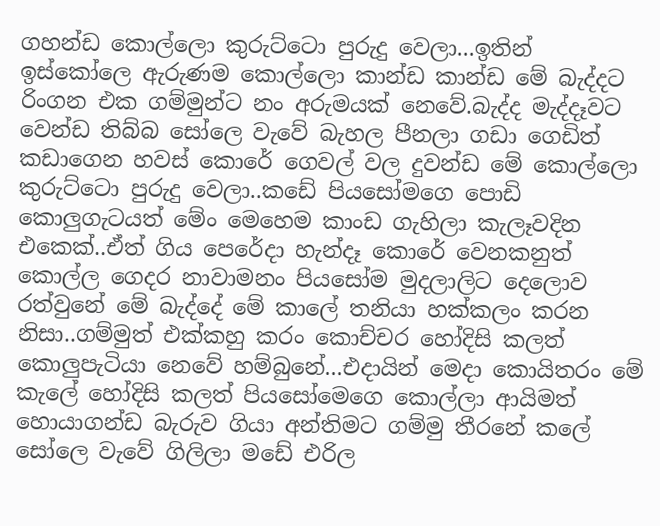ගහන්ඩ කොල්ලො කුරුට්ටො පුරුදු වෙලා...ඉතින් ඉස්කෝලෙ ඇරුණම කොල්ලො කාන්ඩ කාන්ඩ මේ බැද්දට රිංගන එක ගම්මුන්ට නං අරුමයක් නෙවේ.බැද්ද මැද්දෑවට වෙන්ඩ තිබ්බ සෝලෙ වැවේ බැහල පීනලා ගඩා ගෙඩිත් කඩාගෙන හවස් කොරේ ගෙවල් වල දුවන්ඩ මේ කොල්ලො කුරුට්ටො පුරුදු වෙලා..කඩේ පියසෝමගෙ පොඩි කොලුගැටයත් මේං මෙහෙම කාංඩ ගැහිලා කැලෑවදින එකෙක්..ඒත් ගිය පෙරේදා හැන්දෑ කොරේ වෙනකනුත් කොල්ල ගෙදර නාවාමනං පියසෝම මුදලාලිට දෙලොව රත්වුනේ මේ බැද්දේ මේ කාලේ තනියා හක්කලං කරන නිසා..ගම්මුත් එක්කහු කරං කොච්චර හෝදිසි කලත් කොලුපැටියා නෙවේ හම්බුනේ...එදායින් මෙදා කොයිතරං මේ කැලේ හෝදිසි කලත් පියසෝමෙගෙ කොල්ලා ආයිමත් හොයාගන්ඩ බැරුව ගියා අන්තිමට ගම්මු තීරනේ කලේ සෝලෙ වැවේ ගිලිලා මඩේ එරිල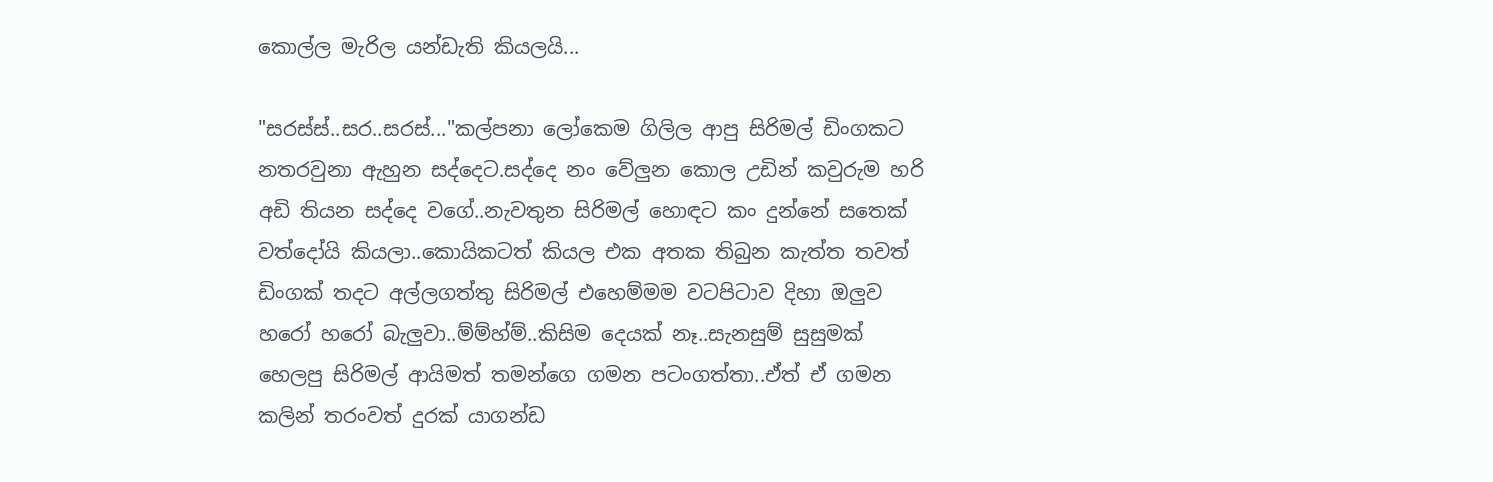කොල්ල මැරිල යන්ඩැති කියලයි...

"සරස්ස්..සර..සරස්..."කල්පනා ලෝකෙම ගිලිල ආපු සිරිමල් ඩිංගකට නතරවුනා ඇහුන සද්දෙට.සද්දෙ නං වේලුන කොල උඩින් කවුරුම හරි අඩි තියන සද්දෙ වගේ..නැවතුන සිරිමල් හොඳට කං දුන්නේ සතෙක් වත්දෝයි කියලා..කොයිකටත් කියල එක අතක තිබුන කැත්ත තවත් ඩිංගක් තදට අල්ලගත්තු සිරිමල් එහෙම්මම වටපිටාව දිහා ඔලුව හරෝ හරෝ බැලුවා..ම්ම්හ්ම්..කිසිම දෙයක් නෑ..සැනසුම් සුසුමක් හෙලපු සිරිමල් ආයිමත් තමන්ගෙ ගමන පටංගත්තා..ඒත් ඒ ගමන කලින් තරංවත් දුරක් යාගන්ඩ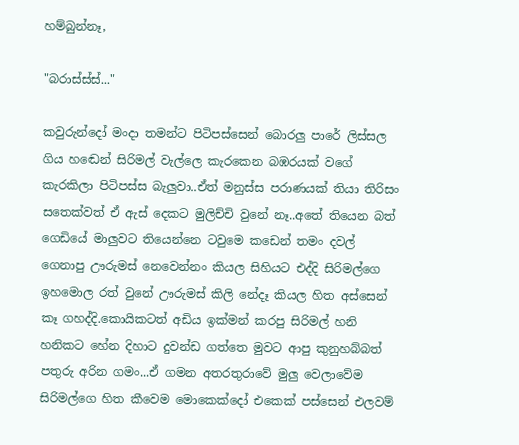හම්බුන්නෑ,

"බරාස්ස්ස්..."

කවුරුන්දෝ මංදා තමන්ට පිටිපස්සෙන් බොරලු පාරේ ලිස්සල ගිය හඬෙන් සිරිමල් වැල්ලෙ කැරකෙන බඹරයක් වගේ කැරකිලා පිටිපස්ස බැලුවා..ඒත් මනුස්ස පරාණයක් තියා තිරිසං සතෙක්වත් ඒ ඇස් දෙකට මුලිච්චි වුනේ නෑ..අතේ තියෙන බත් ගෙඩියේ මාලුවට තියෙන්නෙ ටවුමෙ කඩෙන් තමං දවල් ගෙනාපු ඌරුමස් නෙවෙන්නං කියල සිහියට එද්දි සිරිමල්ගෙ ඉහමොල රත් වුනේ ඌරුමස් කිලි නේදෑ කියල හිත අස්සෙන් කෑ ගහද්දි.කොයිකටත් අඩිය ඉක්මන් කරපු සිරිමල් හනි හනිකට හේන දිහාට දුවන්ඩ ගත්තෙ මුවට ආපු කුනුහබ්බත් පතුරු අරින ගමං...ඒ ගමන අතරතුරාවේ මුලු වෙලාවේම සිරිමල්ගෙ හිත කීවෙම මොකෙක්දෝ එකෙක් පස්සෙන් එලවම්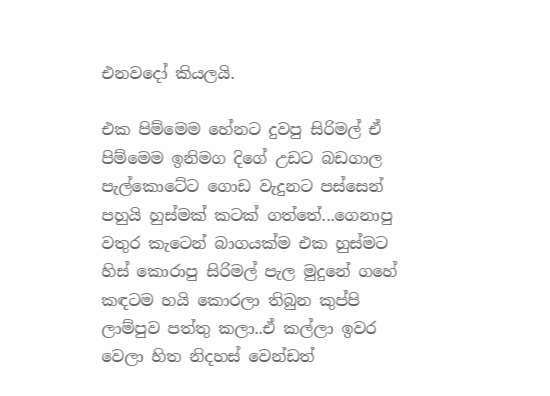එනවදෝ කියලයි.

එක පිම්මෙම හේනට දුවපු සිරිමල් ඒ පිම්මෙම ඉනිමග දිගේ උඩට බඩගාල පැල්කොටේට ගොඩ වැදුනට පස්සෙන් පහුයි හුස්මක් කටක් ගත්තේ...ගෙනාපු වතුර කැටෙන් බාගයක්ම එක හුස්මට හිස් කොරාපු සිරිමල් පැල මුදුනේ ගහේ කඳටම හයි කොරලා තිබුන කුප්පි ලාම්පුව පත්තු කලා..ඒ කල්ලා ඉවර වෙලා හිත නිදහස් වෙන්ඩත්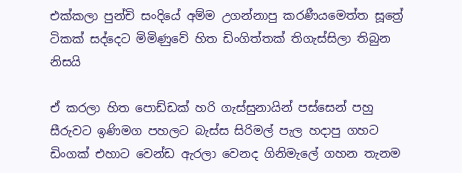එක්කලා පුන්චි සංදියේ අම්ම උගන්නාපු කරණීයමෙත්ත සූත්‍රේ ටිකක් සද්දෙට මිමිණුවේ හිත ඩිංගිත්තක් තිගැස්සිලා තිබුන නිසයි

ඒ කරලා හිත පොඩ්ඩක් හරි ගැස්සුනායින් පස්සෙන් පහු සීරුවට ඉණිමග පහලට බැස්ස සිරිමල් පැල හදාපු ගහට ඩිංගක් එහාට වෙන්ඩ ඇරලා වෙනද ගිනිමැලේ ගහන තැනම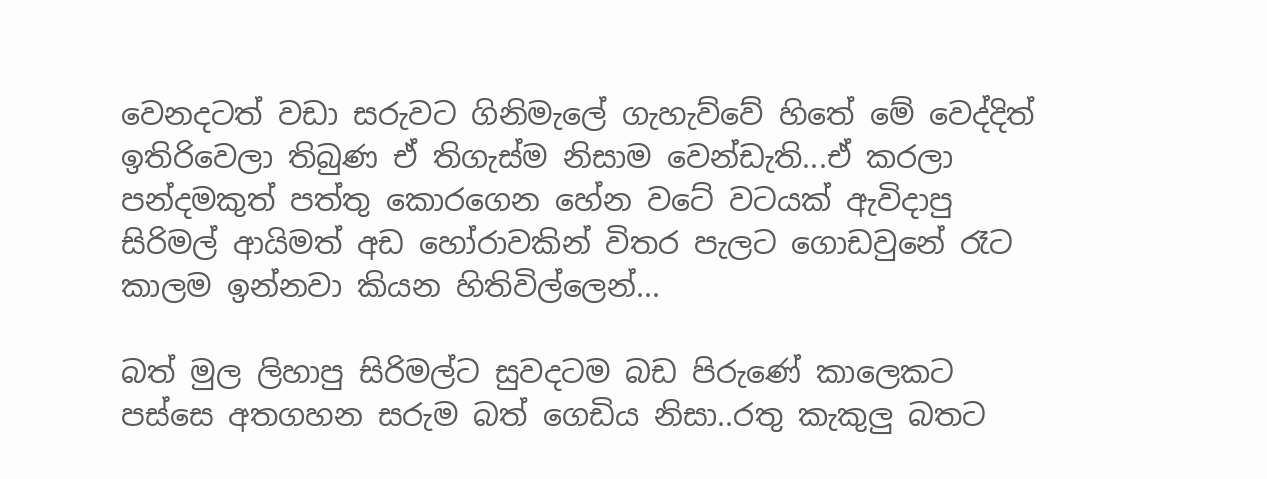වෙනදටත් වඩා සරුවට ගිනිමැලේ ගැහැව්වේ හිතේ මේ වෙද්දිත් ඉතිරිවෙලා තිබුණ ඒ තිගැස්ම නිසාම වෙන්ඩැති...ඒ කරලා පන්දමකුත් පත්තු කොරගෙන හේන වටේ වටයක් ඇවිදාපු සිරිමල් ආයිමත් අඩ හෝරාවකින් විතර පැලට ගොඩවුනේ රෑට කාලම ඉන්නවා කියන හිතිවිල්ලෙන්...

බත් මුල ලිහාපු සිරිමල්ට සුවදටම බඩ පිරුණේ කාලෙකට පස්සෙ අතගහන සරුම බත් ගෙඩිය නිසා..රතු කැකුලු බතට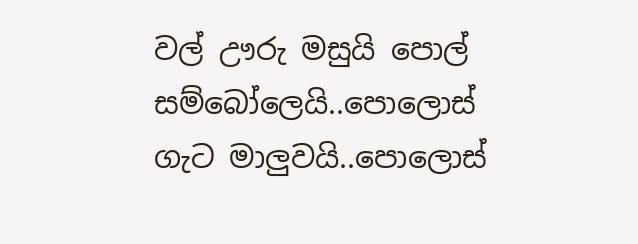වල් ඌරු මසුයි පොල් සම්බෝලෙයි..පොලොස් ගැට මාලුවයි..පොලොස්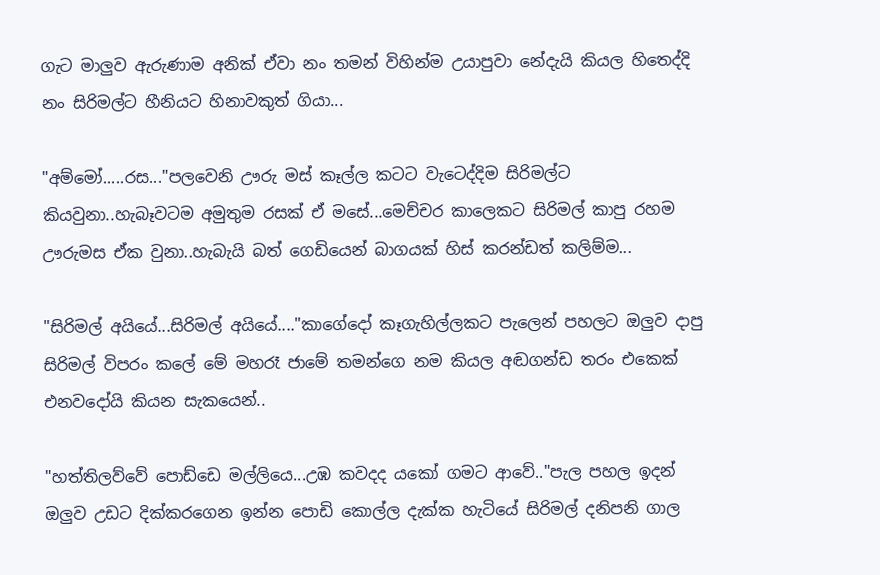ගැට මාලුව ඇරුණාම අනික් ඒවා නං තමන් විහින්ම උයාපුවා නේදැයි කියල හිතෙද්දි නං සිරිමල්ට හීනියට හිනාවකුත් ගියා...

"අම්මෝ.....රස..."පලවෙනි ඌරු මස් කෑල්ල කටට වැටෙද්දිම සිරිමල්ට කියවුනා..හැබෑවටම අමුතුම රසක් ඒ මසේ...මෙච්චර කාලෙකට සිරිමල් කාපු රහම ඌරුමස ඒක වුනා..හැබැයි බත් ගෙඩියෙන් බාගයක් හිස් කරන්ඩත් කලිම්ම...

"සිරිමල් අයියේ...සිරිමල් අයියේ...."කාගේදෝ කෑගැහිල්ලකට පැලෙන් පහලට ඔලුව දාපු සිරිමල් විපරං කලේ මේ මහරෑ ජාමේ තමන්ගෙ නම කියල අඬගන්ඩ තරං එකෙක් එනවදෝයි කියන සැකයෙන්..

"හත්තිලව්වේ පොඩ්ඩෙ මල්ලියෙ...උඹ කවදද යකෝ ගමට ආවේ.."පැල පහල ඉදන් ඔලුව උඩට දික්කරගෙන ඉන්න පොඩි කොල්ල දැක්ක හැටියේ සිරිමල් දනිපනි ගාල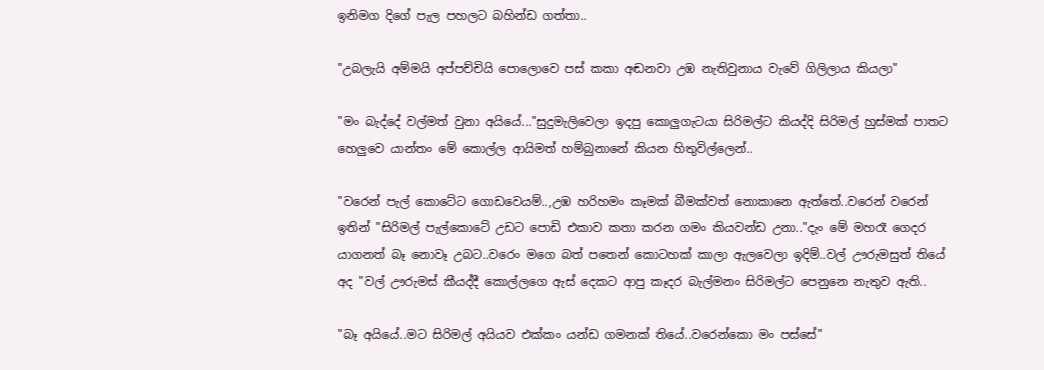ඉනිමග දිගේ පැල පහලට බහින්ඩ ගත්තා..

"උබලැයි අම්මයි අප්පච්චියි පොලොවෙ පස් කකා අඬනවා උඹ නැතිවුනාය වැවේ ගිලිලාය කියලා"

"මං බැද්දේ වල්මත් වුනා අයියේ..."සුදුමැලිවෙලා ඉදපු කොලුගැටයා සිරිමල්ට කියද්දි සිරිමල් හුස්මක් පාතට හෙලුවෙ යාන්තං මේ කොල්ල ආයිමත් හම්බුනානේ කියන හිතුවිල්ලෙන්..

"වරෙන් පැල් කොටේට ගොඩවෙයම්..,උඹ හරිහමං කෑමක් බීමක්වත් නොකානෙ ඇත්තේ..වරෙන් වරෙන් ඉතින් "සිරිමල් පැල්කොටේ උඩට පොඩි එකාව කතා කරන ගමං කියවන්ඩ උනා.."දැං මේ මහරෑ ගෙදර යාගනත් බෑ නොවෑ උබට..වරෙං මගෙ බත් පතෙන් කොටහක් කාලා ඇලවෙලා ඉදිම්..වල් ඌරුමසුත් තියේ අද "වල් ඌරුමස් කීයද්දී කොල්ලගෙ ඇස් දෙකට ආපු කෑදර බැල්මනං සිරිමල්ට පෙනුනෙ නැතුව ඇති..

"බෑ අයියේ..මට සිරිමල් අයියව එක්කං යන්ඩ ගමනක් තියේ..වරෙන්කො මං පස්සේ"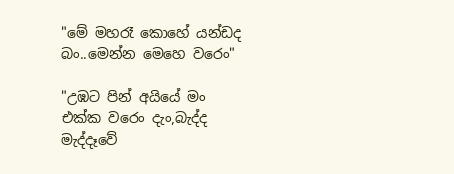"මේ මහරෑ කොහේ යන්ඩද බං..මෙන්න මෙහෙ වරෙං"

"උඹට පින් අයියේ මං එක්ක වරෙං දැං,බැද්ද මැද්දෑවේ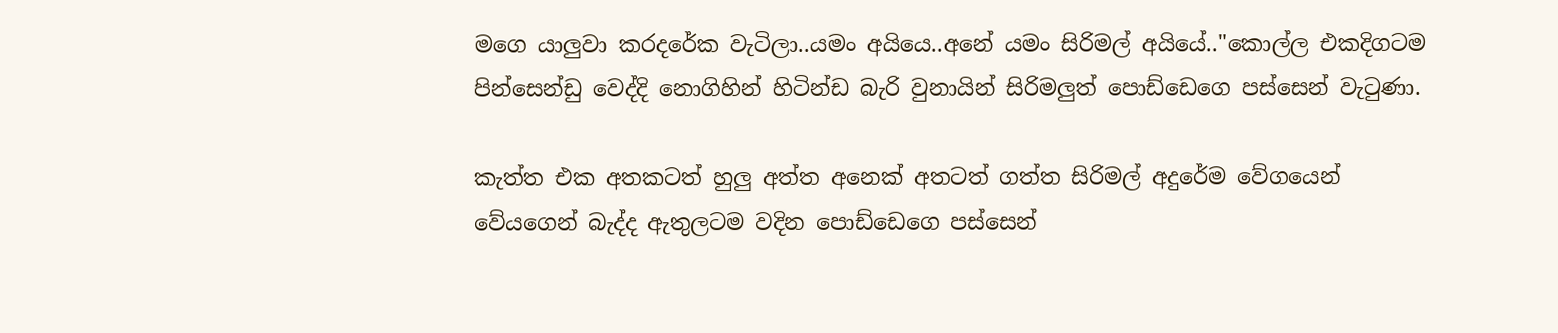මගෙ යාලුවා කරදරේක වැටිලා..යමං අයියෙ..අනේ යමං සිරිමල් අයියේ.."කොල්ල එකදිගටම පින්සෙන්ඩු වෙද්දි නොගිහින් හිටින්ඩ බැරි වුනායින් සිරිමලුත් පොඩ්ඩෙගෙ පස්සෙන් වැටුණා.

කැත්ත එක අතකටත් හුලු අත්ත අනෙක් අතටත් ගත්ත සිරිමල් අදුරේම වේගයෙන් වේයගෙන් බැද්ද ඇතුලටම වදින පොඩ්ඩෙගෙ පස්සෙන්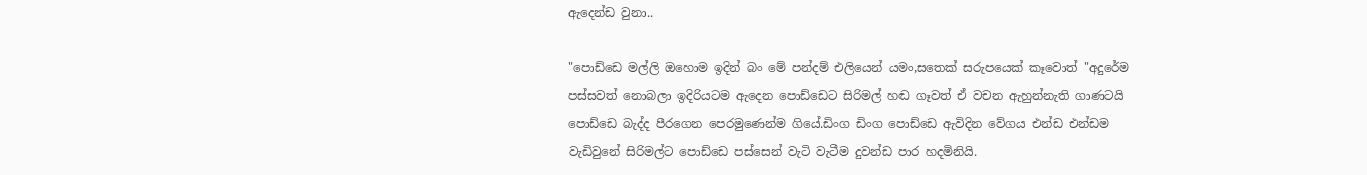ඇදෙන්ඩ වුනා..

"පොඩ්ඩෙ මල්ලි ඔහොම ඉදින් බං මේ පන්දම් එලියෙන් යමං,සතෙක් සරුපයෙක් කෑවොත් "අදුරේම පස්සවත් නොබලා ඉදිරියටම ඇදෙන පොඩ්ඩෙට සිරිමල් හඬ ගෑවත් ඒ වචන ඇහුන්නැති ගාණටයි පොඩ්ඩෙ බැද්ද පීරගෙන පෙරමුණෙන්ම ගියේ.ඩිංග ඩිංග පොඩ්ඩෙ ඇවිදින වේගය එන්ඩ එන්ඩම වැඩිවුනේ සිරිමල්ට පොඩ්ඩෙ පස්සෙන් වැටි වැටීම දුවන්ඩ පාර හදමිනියි.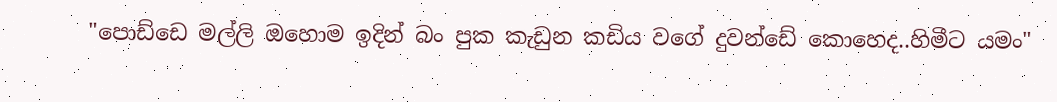"පොඩ්ඩෙ මල්ලි ඔහොම ඉදින් බං පුක කැඩුන කඩිය වගේ දුවන්ඩේ කොහෙද..හිමීට යමං"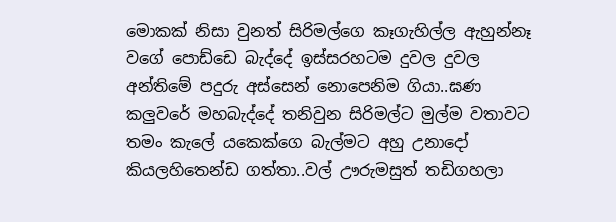මොකක් නිසා වුනත් සිරිමල්ගෙ කෑගැහිල්ල ඇහුන්නෑ වගේ පොඩ්ඩෙ බැද්දේ ඉස්සරහටම දුවල දුවල අන්තිමේ පදුරු අස්සෙන් නොපෙනිම ගියා..ඝණ කලුවරේ මහබැද්දේ තනිවුන සිරිමල්‍ට මුල්ම වතාවට තමං කැලේ යකෙක්ගෙ බැල්මට අහු උනාදෝ කියලහිතෙන්ඩ ගත්තා..වල් ඌරුමසුත් තඩිගහලා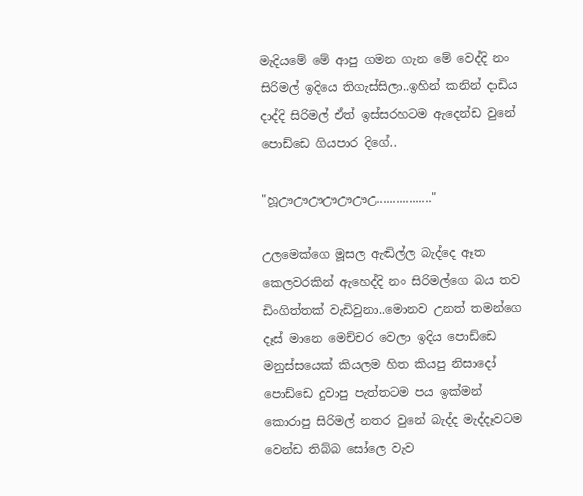මැදියමේ මේ ආපු ගමන ගැන මේ වෙද්දි නං සිරිමල් ඉදියෙ තිගැස්සිලා..ඉහින් කනින් දාඩිය දාද්දි සිරිමල් ඒත් ඉස්සරහටම ඇදෙන්ඩ වුනේ පොඩ්ඩෙ ගියපාර දිගේ..

"හූඌඌඌඌඌඌඋ................."

උලමෙක්ගෙ මූසල ඇඬිල්ල බැද්දෙ ඈත කෙලවරකින් ඇහෙද්දි නං සිරිමල්ගෙ බය තව ඩිංගිත්තක් වැඩිවුනා..මොනව උනත් තමන්ගෙ දෑස් මානෙ මෙච්චර වෙලා ඉදිය පොඩ්ඩෙ මනුස්සයෙක් කියලම හිත කියපු නිසාදෝ පොඩ්ඩෙ දුවාපු පැත්තටම පය ඉක්මන් කොරාපු සිරිමල් නතර වුනේ බැද්ද මැද්දෑවටම වෙන්ඩ තිබ්බ සෝලෙ වැව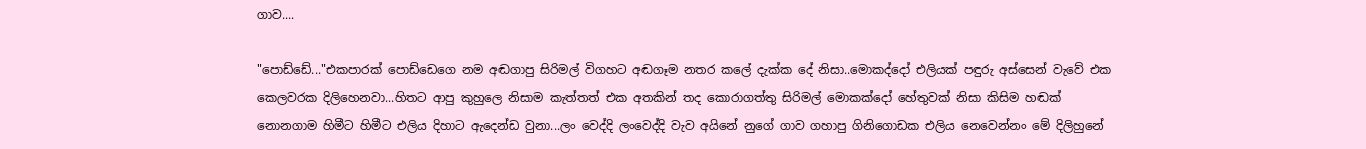ගාව....

"පොඩ්ඩේ..."එකපාරක් පොඩ්ඩෙගෙ නම අඬගාපු සිරිමල් විගහට අඬගෑම නතර කලේ දැක්ක දේ නිසා..මොකද්දෝ එලියක් පඳුරු අස්සෙන් වැවේ එක කෙලවරක දිලිහෙනවා...හිතට ආපු කුහුලෙ නිසාම කැත්තත් එක අතකින් තද කොරාගත්තු සිරිමල් මොකක්දෝ හේතුවක් නිසා කිසිම හඬක් නොනගාම හිමීට හිමීට එලිය දිහාට ඇදෙන්ඩ වුනා...ලං වෙද්දි ලංවෙද්දි වැව අයිනේ නුගේ ගාව ගහාපු ගිනිගොඩක එලිය නෙවෙන්නං මේ දිලිහුනේ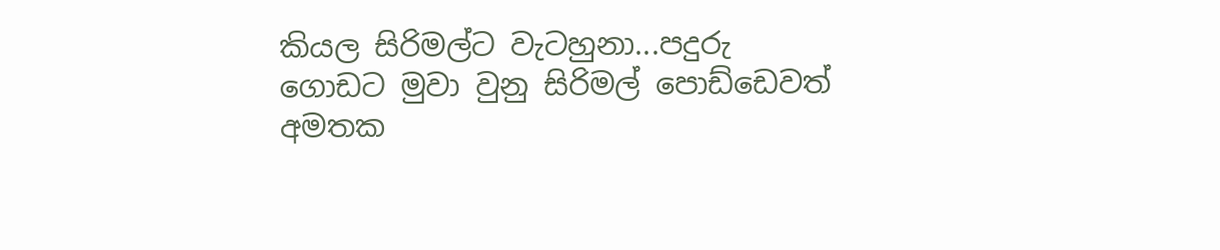කියල සිරිමල්ට වැටහුනා...පදුරු ගොඩට මුවා වුනු සිරිමල් පොඩ්ඩෙවත් අමතක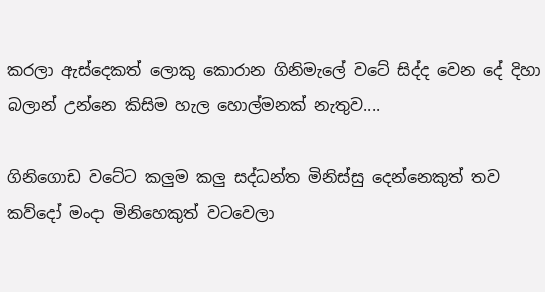කරලා ඇස්දෙකත් ලොකු කොරාන ගිනිමැලේ වටේ සිද්ද වෙන දේ දිහා බලාන් උන්නෙ කිසිම හැල හොල්මනක් නැතුව....

ගිනිගොඩ වටේට කලුම කලු සද්ධන්ත මිනිස්සු දෙන්නෙකුත් තව කව්දෝ මංදා මිනිහෙකුත් වටවෙලා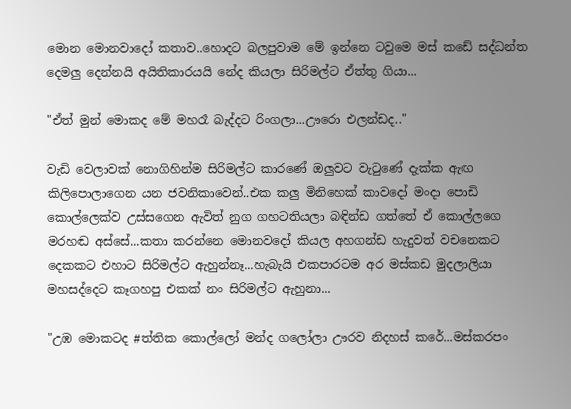මොන මොනවාදෝ කතාව..හොදට බලපුවාම මේ ඉන්නෙ ටවුමෙ මස් කඩේ සද්ධන්ත දෙමලු දෙන්නයි අයිතිකාරයයි නේද කියලා සිරිමල්ට ඒත්තු ගියා...

"ඒත් මුන් මොකද මේ මහරෑ බැද්දට රිංගලා...ඌරො එලන්ඩද.."

වැඩි වෙලාවක් නොගිහින්ම සිරිමල්ට කාරණේ ඔලුවට වැටුණේ දැක්ක ඇඟ කිලිපොලාගෙන යන ජවනිකාවෙන්..එක කලු මිනිහෙක් කාවදෝ මංදා පොඩි කොල්ලෙක්ව උස්සගෙන ඇවිත් නුග ගහටතියලා බඳින්ඩ ගත්තේ ඒ කොල්ලගෙ මරහඬ අස්සේ...කතා කරන්නෙ මොනවදෝ කියල අහගන්ඩ හැදුවත් වචනෙකට දෙකකට එහාට සිරිමල්ට ඇහුන්නෑ...හැබැයි එකපාරටම අර මස්කඩ මුදලාලියා මහසද්දෙට කෑගහපු එකක් නං සිරිමල්ට ඇහුනා...

"උඹ මොකටද #ත්තික කොල්ලෝ මන්ද ගලෝලා ඌරව නිදහස් කරේ...මස්කරපං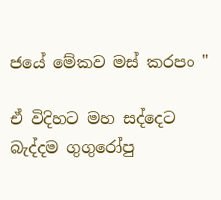ජයේ මේකව මස් කරපං "

ඒ විදිහට මහ සද්දෙට බැද්දම ගුගුරෝපු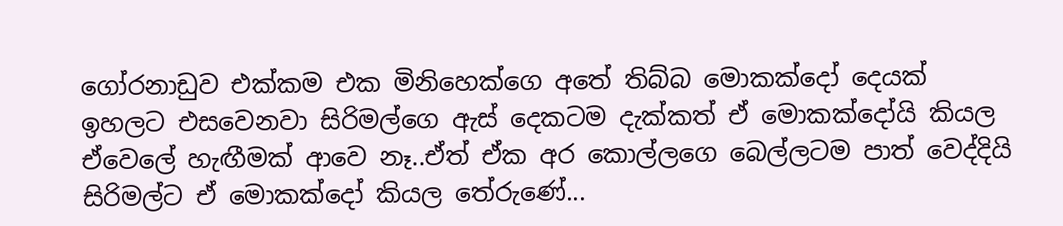ගෝරනාඩුව එක්කම එක මිනිහෙක්ගෙ අතේ තිබ්බ මොකක්දෝ දෙයක් ඉහලට එසවෙනවා සිරිමල්ගෙ ඇස් දෙකටම දැක්කත් ඒ මොකක්දෝයි කියල ඒවෙලේ හැඟීමක් ආවෙ නෑ..ඒත් ඒක අර කොල්ලගෙ බෙල්ලටම පාත් වෙද්දියි සිරිමල්ට ඒ මොකක්දෝ කියල තේරුණේ...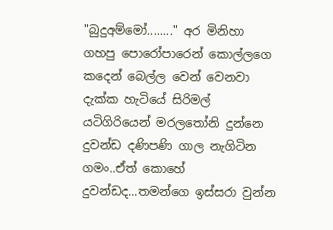"බුදුඅම්මෝ........" අර මිනිහා ගහපු පොරෝපාරෙන් කොල්ලගෙ කදෙන් බෙල්ල වෙන් වෙනවා දැක්ක හැටියේ සිරිමල් යටිගිරියෙන් මරලතෝනි දුන්නෙ දුවන්ඩ දණිපණි ගාල නැගිටින ගමං..ඒත් කොහේ දුවන්ඩද...තමන්ගෙ ඉස්සරා වුන්න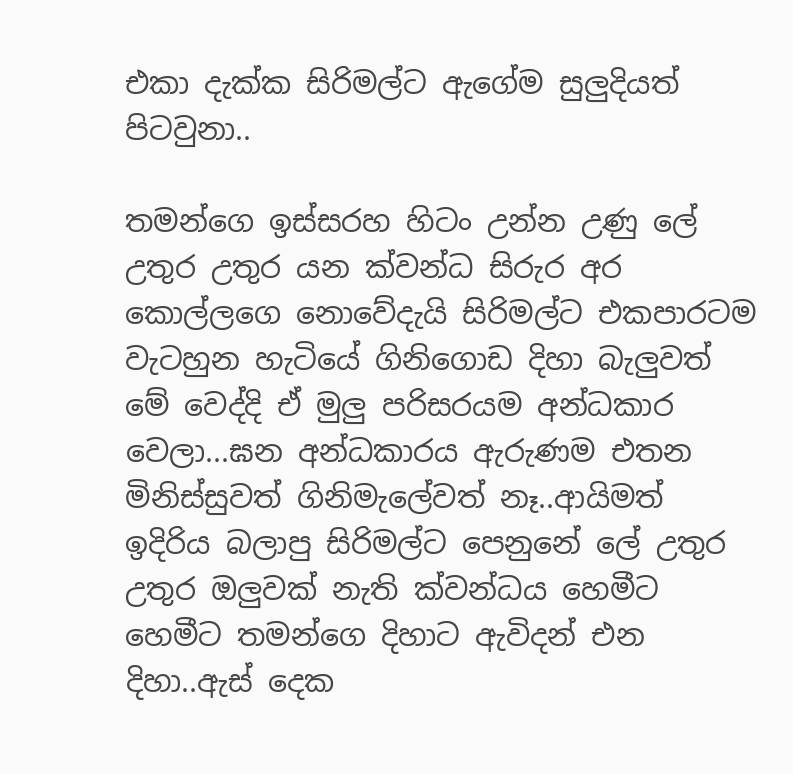එකා දැක්ක සිරිමල්ට ඇගේම සුලුදියත් පිටවුනා..

තමන්ගෙ ඉස්සරහ හිටං උන්න උණු ලේ උතුර උතුර යන ක්වන්ධ සිරුර අර කොල්ලගෙ නොවේදැයි සිරිමල්ට එකපාරටම වැටහුන හැටියේ ගිනිගොඩ දිහා බැලුවත් මේ වෙද්දි ඒ මුලු පරිසරයම අන්ධකාර වෙලා...ඝන අන්ධකාරය ඇරුණම එතන මිනිස්සුවත් ගිනිමැලේවත් නෑ..ආයිමත් ඉදිරිය බලාපු සිරිමල්ට පෙනුනේ ලේ උතුර උතුර ඔලුවක් නැති ක්වන්ධය හෙමීට හෙමීට තමන්ගෙ දිහාට ඇවිදන් එන දිහා..ඇස් දෙක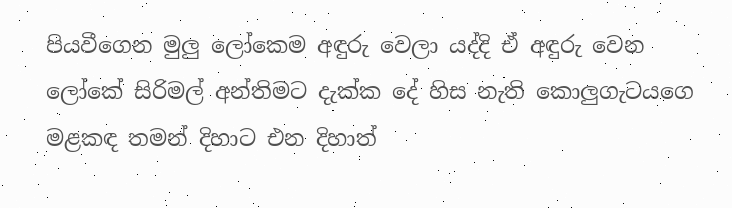පියවීගෙන මුලු ලෝකෙම අඳුරු වෙලා යද්දි ඒ අඳුරු වෙන ලෝකේ සිරිමල් අන්තිමට දැක්ක දේ හිස නැති කොලුගැටයගෙ මළකඳ තමන් දිහාට එන දිහාත්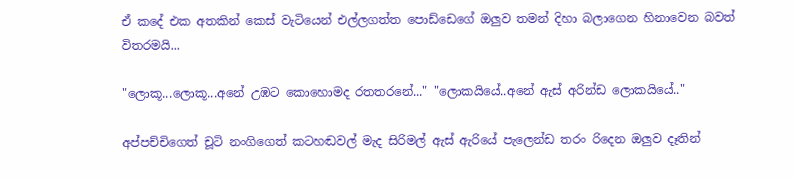ඒ කදේ එක අතකින් කෙස් වැටියෙන් එල්ලගත්‍ත පොඩ්ඩෙගේ ඔලුව තමන් දිහා බලාගෙන හිනාවෙන බවත් විතරමයි...

"ලොකූ...ලොකූ...අනේ උඹට කොහොමද රතතරනේ..." "ලොකයියේ..අනේ ඇස් අරින්ඩ ලොකයියේ.."

අප්පච්චිගෙත් චූටි නංගිගෙත් කටහඬවල් මැද සිරිමල් ඇස් ඇරියේ පැලෙන්ඩ තරං රිදෙන ඔලුව දෑතින්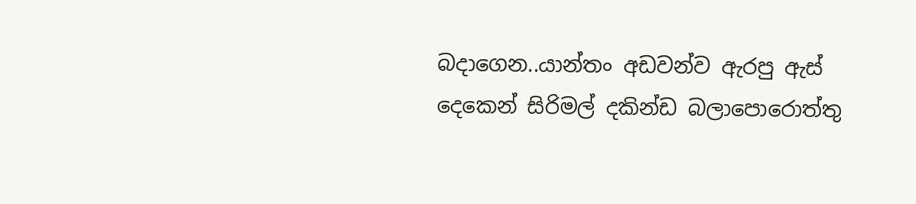බදාගෙන..යාන්තං අඩවන්ව ඇරපු ඇස් දෙකෙන් සිරිමල් දකින්ඩ බලාපොරොත්තු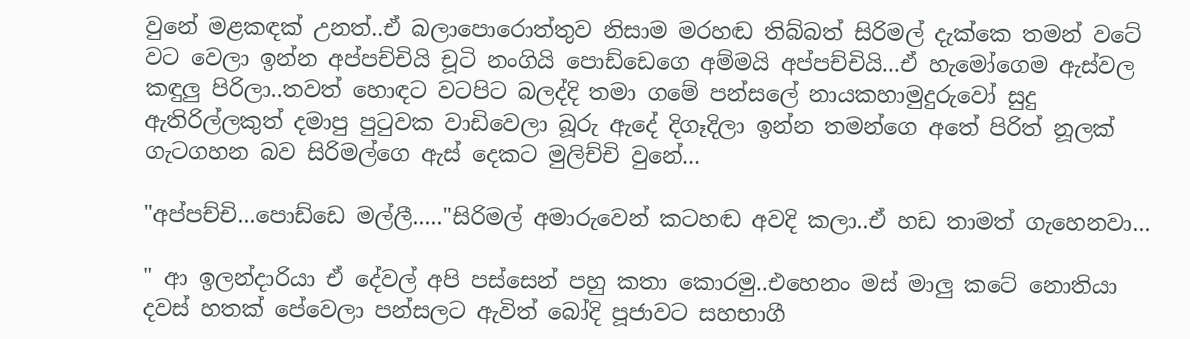වුනේ මළකඳක් උනත්..ඒ බලාපොරොත්තුව නිසාම මරහඬ තිබ්බත් සිරිමල් දැක්කෙ තමන් වටේ වට වෙලා ඉන්න අප්පච්චියි චූටි නංගියි පොඩ්ඩෙගෙ අම්මයි අප්පච්චියි...ඒ හැමෝගෙම ඇස්වල කඳුලු පිරිලා..තවත් හොඳට වටපිට බලද්දි තමා ගමේ පන්සලේ නායකහාමුදුරුවෝ සුදු ඇතිරිල්ලකුත් දමාපු පුටුවක වාඩිවෙලා බූරු ඇදේ දිගෑදිලා ඉන්න තමන්ගෙ අතේ පිරිත් නූලක් ගැටගහන බව සිරිමල්ගෙ ඇස් දෙකට මුලිච්චි වුනේ...

"අප්පච්චි...පොඩ්ඩෙ මල්ලී....."සිරිමල් අමාරුවෙන් කටහඬ අවදි කලා..ඒ හඩ තාමත් ගැහෙනවා...

" ආ ඉලන්දාරියා ඒ දේවල් අපි පස්සෙන් පහු කතා කොරමු..එහෙනං මස් මාලු කටේ නොතියා දවස් හතක් පේවෙලා පන්සලට ඇවිත් බෝදි පූජාවට සහභාගී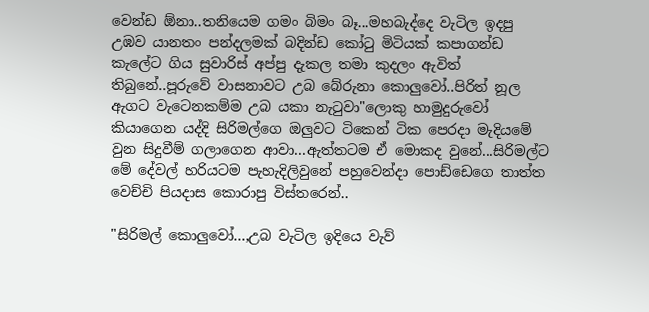වෙන්ඩ ඕනා..තනියෙම ගමං බිමං බෑ...මහබැද්දෙ වැටිල ඉදපු උඹව යානතං පන්දලමක් බදින්ඩ කෝටු මිටියක් කපාගන්ඩ කැලේට ගිය සුවාරිස් අප්පු දැකල තමා කුදලං ඇවිත් තිබුනේ..පූරුවේ වාසනාවට උබ බේරුනා කොලුවෝ..පිරිත් නූල ඇගට වැටෙනකම්ම උබ යකා නැටුවා"ලොකු හාමුදුරුවෝ කියාගෙන යද්දි සිරිමල්ගෙ ඔලුවට ටිකෙන් ටික පෙරදා මැදියමේ වුන සිදුවීම් ගලාගෙන ආවා...ඇත්තටම ඒ මොකද වුනේ...සිරිමල්ට මේ දේවල් හරියටම පැහැදිලිවුනේ පහුවෙන්දා පොඩ්ඩෙගෙ තාත්ත වෙච්චි පියදාස කොරාපු විස්තරෙන්..

"සිරිමල් කොලුවෝ...,උබ වැටිල ඉදියෙ වැව්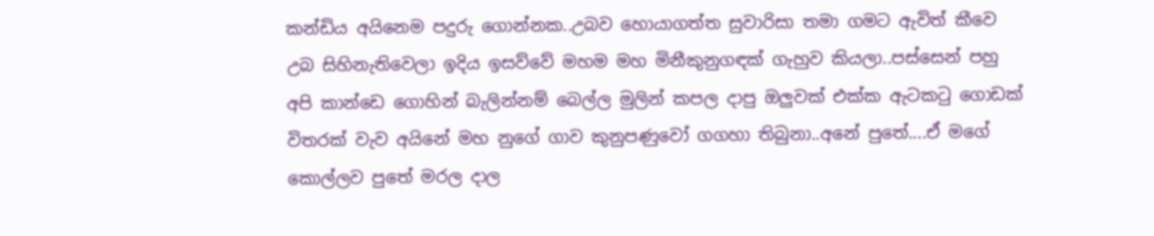කන්ඩිය අයිනෙම පදුරු ගොන්නක..උබව හොයාගත්ත සුවාරිසා තමා ගමට ඇවිත් කීවෙ උබ සිහිනැතිවෙලා ඉදිය ඉසව්වේ මහම මහ මිනීකුනුගඳක් ගැහුව කියලා..පස්සෙන් පහු අපි කාන්ඩෙ ගොහින් බැලින්නම් බෙල්ල මුලින් කපල දාපු ඔලුවක් එක්ක ඇටකටු ගොඩක් විතරක් වැව අයිනේ මහ නුගේ ගාව කුනුපණුවෝ ගගහා තිබුනා..අනේ පුතේ....ඒ මගේ කොල්ලව පුතේ මරල දාල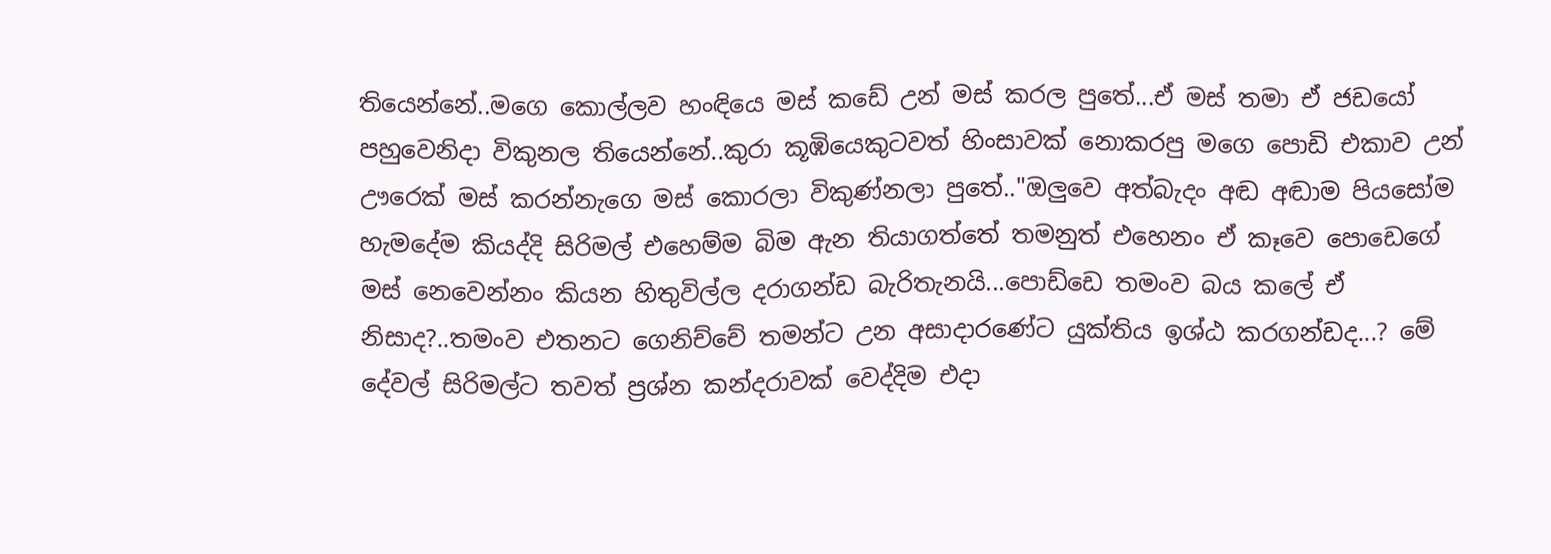තියෙන්නේ..මගෙ කොල්ලව හංඳියෙ මස් කඩේ උන් මස් කරල පුතේ...ඒ මස් තමා ඒ ජඩයෝ පහුවෙනිදා විකුනල තියෙන්නේ..කුරා කූඹියෙකුටවත් හිංසාවක් නොකරපු මගෙ පොඩි එකාව උන් ඌරෙක් මස් කරන්නැගෙ මස් කොරලා විකුණ්නලා පුතේ.."ඔලුවෙ අත්බැදං අඬ අඬාම පියසෝම හැමදේම කියද්දි සිරිමල් එහෙම්ම බිම ඇන තියාගත්තේ තමනුත් එහෙනං ඒ කෑවෙ පොඩෙගේ මස් නෙවෙන්නං කියන හිතුවිල්ල දරාගන්ඩ බැරිතැනයි...පොඩ්‍ඩෙ තමංව බය කලේ ඒ නිසාද?..තමංව එතනට ගෙනිච්චේ තමන්ට උන අසාදාරණේට යුක්තිය ඉශ්ඨ කරගන්ඩද...? මේ දේවල් සිරිමල්ට තවත් ප්‍රශ්න කන්දරාවක් වෙද්දිම එදා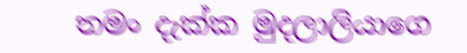තමං දැක්ක මුදලාලියාගෙ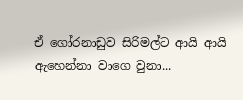ඒ ගෝරනාඩුව සිරිමල්ට ආයි ආයි ඇහෙන්නා වාගෙ වුනා...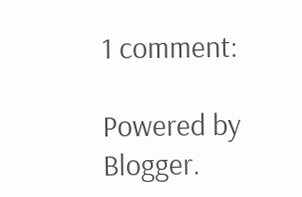1 comment:

Powered by Blogger.